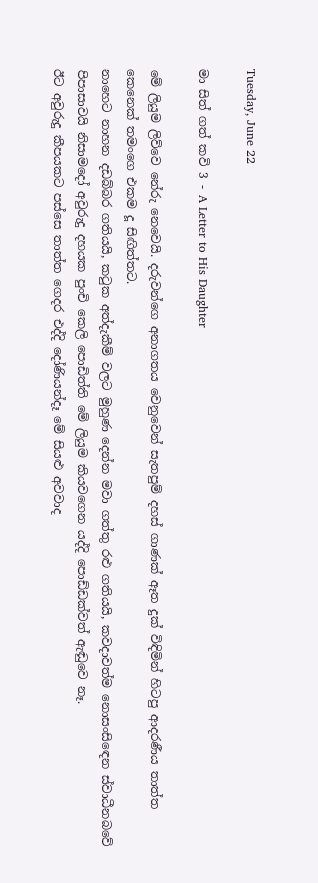Tuesday, June 22

මා සිත් ගත් කවි 3 - A Letter to His Daughter

මේ ලියුම ලිව්වෙ නේරු නෙවෙයි. දරුවන්ගෙ අනාගතය වෙනුවෙන් සැතපුම් දහස් ගාණක් ඈත දුක් විඳිමින් හිටපු ආදරණීය තාත්ත කෙනෙක් තමංගෙ එකම දූ සිඟිත්තට.
නාහෙට නාහන දඩබ්බර ගතියයි, කටුක අත්දැකීම් වලට මුහුණ දෙන්න මවා ගත්තු රළු ගතියයි, කවදාවත්ම නොසංසිඳෙන ස්වාධීනබවේ පිපාසාවයි නිසාමදෝ අවුරුදු දහයක පුංචි කෙලි පොඩිත්ති මේ ලියුම කියවගෙන යද්දි පොඩ්ඩක්වත් ඇඬුවෙ නෑ.
ඊට අවුරුදු කීපයකට පස්සෙ තාත්ත ගෙදර එද්දි දෝණියන්දෑ මේ සියළු අවවාද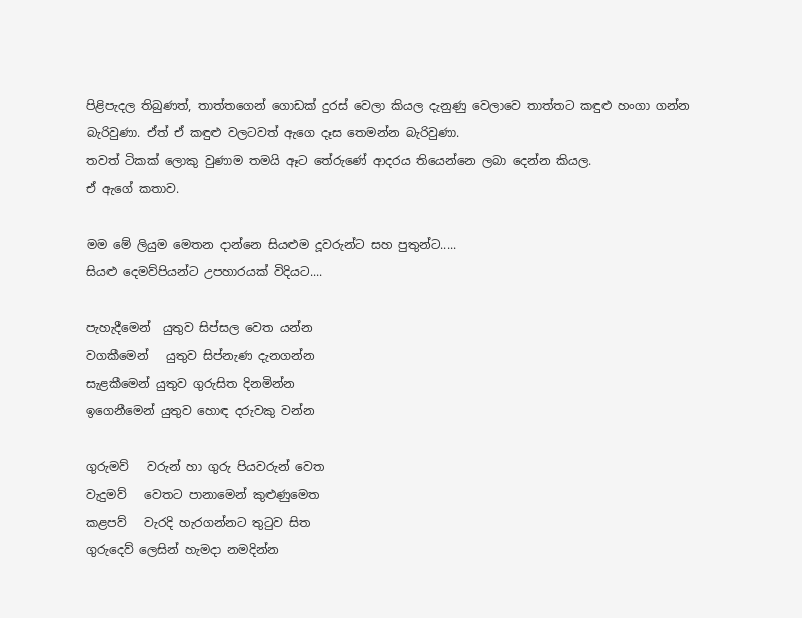පිළිපැදල තිබුණත්, තාත්තගෙන් ගොඩක් දුරස් වෙලා කියල දැනුණු වෙලාවෙ තාත්තට කඳුළු හංගා ගන්න බැරිවුණා. ඒත් ඒ කඳුළු වලටවත් ඇගෙ දෑස තෙමන්න බැරිවුණා.
තවත් ටිකක් ලොකු වුණාම තමයි ඈට තේරුණේ ආදරය තියෙන්නෙ ලබා දෙන්න කියල.
ඒ ඇගේ කතාව.

මම මේ ලියුම මෙතන දාන්නෙ සියළුම දූවරුන්ට සහ පුතුන්ට.....
සියළු දෙමව්පියන්ට උපහාරයක් විදියට....

පැහැදීමෙන්  යුතුව සිප්සල වෙත යන්න
වගකීමෙන්   යුතුව සිප්නැණ දැනගන්න
සැළකීමෙන් යුතුව ගුරුසිත දිනමින්න
ඉගෙනීමෙන් යුතුව හොඳ දරුවකු වන්න

ගුරුමව්   වරුන් හා ගුරු පියවරුන් වෙත
වැදුමව්   වෙතට පානාමෙන් කුළුණුමෙත
කළපව්   වැරදි හැරගන්නට තුටුව සිත
ගුරුදෙව් ලෙසින් හැමදා නමදින්න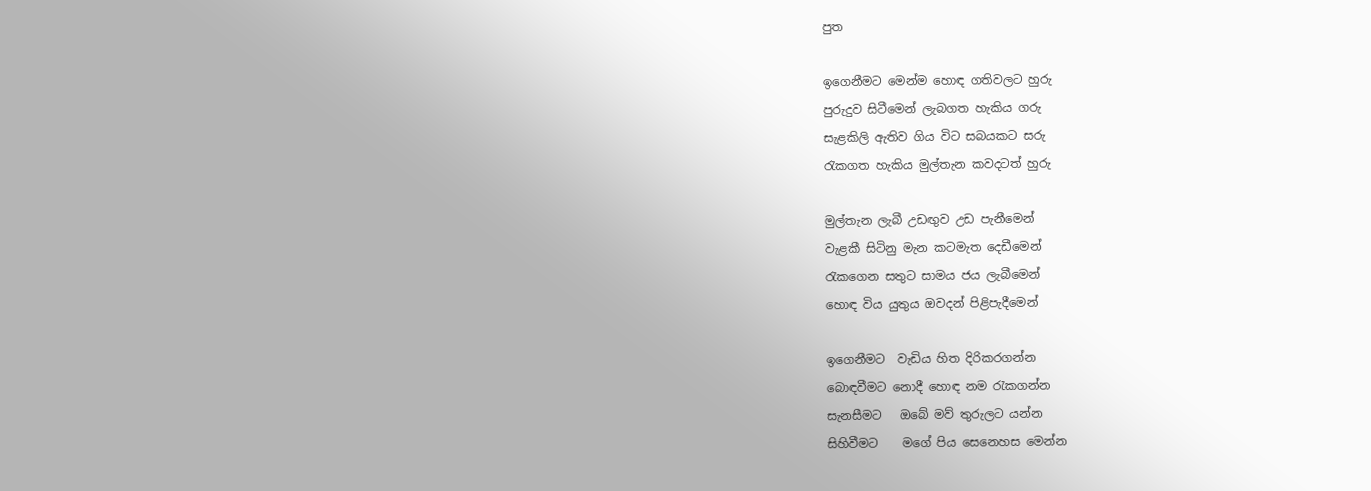පුත

ඉගෙනීමට මෙන්ම හොඳ ගතිවලට හුරු
පුරුදුව සිටීමෙන් ලැබගත හැකිය ගරු
සැළකිලි ඇතිව ගිය විට සබයකට සරු
රැකගත හැකිය මුල්තැන කවදටත් හුරු

මුල්තැන ලැබී උඩඟුව උඩ පැනීමෙන්
වැළකී සිටිනු මැන කටමැත දෙඩීමෙන්
රැකගෙන සතුට සාමය ජය ලැබීමෙන්
හොඳ විය යුතුය ඔවදන් පිළිපැදීමෙන්

ඉගෙනීමට  වැඩිය හිත දිරිකරගන්න
බොඳවීමට නොදී හොඳ නම රැකගන්න
සැනසීමට   ඔබේ මව් තුරුලට යන්න
සිහිවීමට    මගේ පිය සෙනෙහස මෙන්න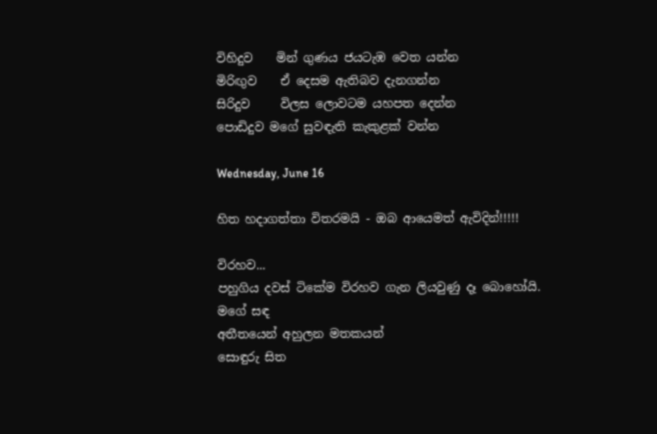විහිදුව    මින් ගුණය ජයටැඹ වෙත යන්න
මිරිඟුව    ඒ දෙසම ඇතිබව දැනගන්න
සිරිදුව     විලස ලොවටම යහපත දෙන්න
පොඩිදුව මගේ සුවඳැති කැකුළක් වන්න

Wednesday, June 16

හිත හදාගත්තා විතරමයි - ඔබ ආයෙමත් ඇවිදින්!!!!!

විරහව...
පහුගිය දවස් ටිකේම විරහව ගැන ලියවුණු දෑ බොහෝයි.
මගේ සඳ
අතීතයෙන් අහුලන මතකයන්
සොඳුරු සිත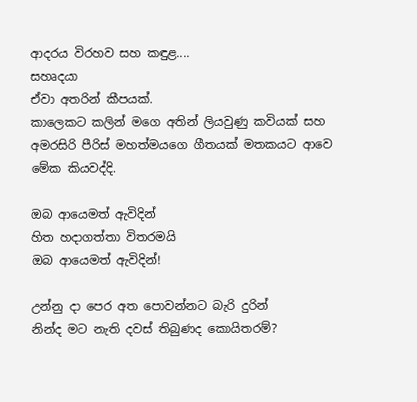ආදරය විරහව සහ කඳුළ....
සහෘදයා
ඒවා අතරින් කීපයක්.
කාලෙකට කලින් මගෙ අතින් ලියවුණු කවියක් සහ අමරසිරි පීරිස් මහත්මයගෙ ගීතයක් මතකයට ආවෙ මේක කියවද්දි.

ඔබ ආයෙමත් ඇවිදින්
හිත හදාගත්තා විතරමයි
ඔබ ආයෙමත් ඇවිදින්!

උන්නු දා පෙර අත පොවන්නට බැරි දුරින්
නින්ද මට නැති දවස් තිබුණද කොයිතරම්?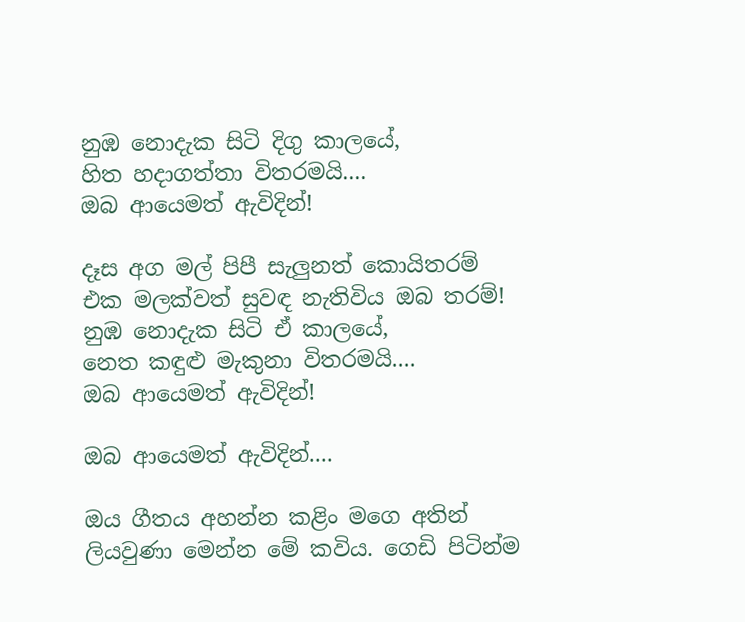නුඹ නොදැක සිටි දිගු කාලයේ,
හිත හදාගත්තා විතරමයි....
ඔබ ආයෙමත් ඇවිදින්!

දෑස අග මල් පිපී සැලුනත් කොයිතරම්
එක මලක්වත් සුවඳ නැතිවිය ඔබ තරම්!
නුඹ නොදැක සිටි ඒ කාලයේ,
නෙත කඳුළු මැකුනා විතරමයි....
ඔබ ආයෙමත් ඇවිදින්!

ඔබ ආයෙමත් ඇවිදින්....

ඔය ගීතය අහන්න කළිං මගෙ අතින් ලියවුණා මෙන්න මේ කවිය. ගෙඩි පිටින්ම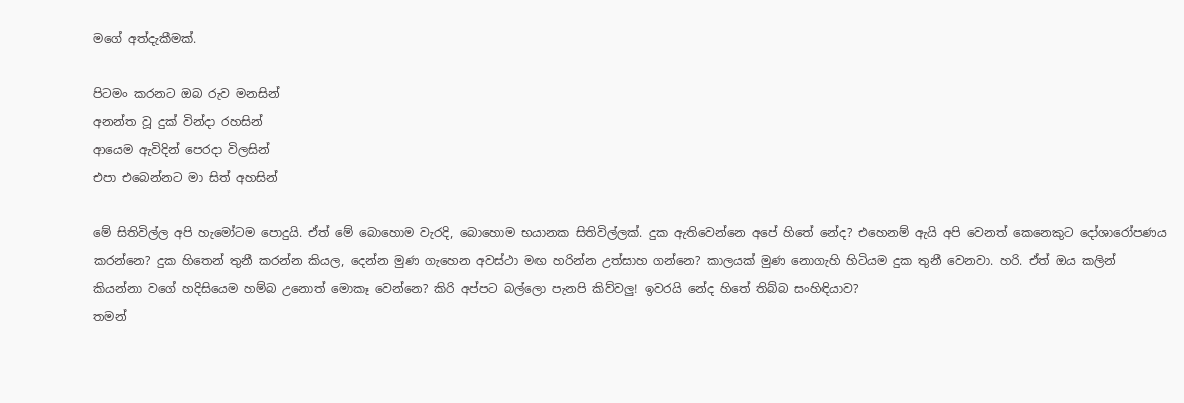මගේ අත්දැකීමක්.

පිටමං කරනට ඔබ රුව මනසින්
අනන්ත වූ දුක් වින්දා රහසින්
ආයෙම ඇවිදින් පෙරදා විලසින්
එපා එබෙන්නට මා සිත් අහසින්

මේ සිතිවිල්ල අපි හැමෝටම පොදුයි. ඒත් මේ බොහොම වැරදි, බොහොම භයානක සිතිවිල්ලක්. දුක ඇතිවෙන්නෙ අපේ හිතේ නේද? එහෙනම් ඇයි අපි වෙනත් කෙනෙකුට දෝශාරෝපණය කරන්නෙ? දුක හිතෙන් තුනී කරන්න කියල, දෙන්න මුණ ගැහෙන අවස්ථා මඟ හරින්න උත්සාහ ගන්නෙ? කාලයක් මුණ නොගැහි හිටියම දුක තුනී වෙනවා. හරි. ඒත් ඔය කලින් කියන්නා වගේ හදිසියෙම හම්බ උනොත් මොකෑ වෙන්නෙ? කිරි අප්පට බල්ලො පැනපි කිව්වලු! ඉවරයි නේද හිතේ තිබ්බ සංහිඳියාව?
තමන්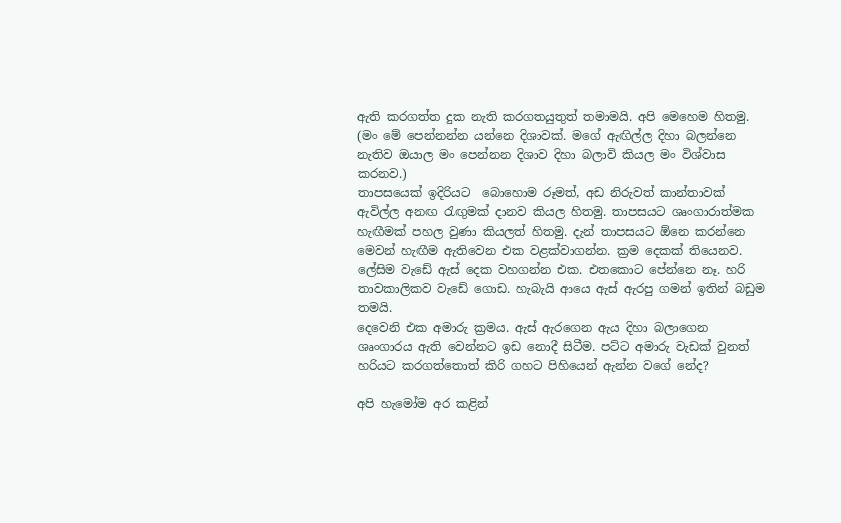ඇති කරගත්ත දුක නැති කරගතයුතුත් තමාමයි. අපි මෙහෙම හිතමු.
(මං මේ පෙන්නන්න යන්නෙ දිශාවක්. මගේ ඇඟිල්ල දිහා බලන්නෙ නැතිව ඔයාල මං පෙන්නන දිශාව දිහා බලාවි කියල මං විශ්වාස කරනව.)
තාපසයෙක් ඉදිරියට  බොහොම රූමත්, අඩ නිරුවත් කාන්තාවක් ඇවිල්ල අනඟ රැඟුමක් දානව කියල හිතමු. තාපසයට ශෘංගාරාත්මක හැඟීමක් පහල වුණා කියලත් හිතමු. දැන් තාපසයට ඕනෙ කරන්නෙ මෙවන් හැඟීම ඇතිවෙන එක වළක්වාගන්න. ක්‍රම දෙකක් තියෙනව.
ලේසිම වැඩේ ඇස් දෙක වහගන්න එක. එතකොට පේන්නෙ නෑ. හරි තාවකාලිකව වැඩේ ගොඩ. හැබැයි ආයෙ ඇස් ඇරපු ගමන් ඉතින් බඩුම තමයි.
දෙවෙනි එක අමාරු ක්‍රමය. ඇස් ඇරගෙන ඇය දිහා බලාගෙන ශෘංගාරය ඇති වෙන්නට ඉඩ නොදී සිටීම. පට්ට අමාරු වැඩක් වුනත් හරියට කරගත්තොත් කිරි ගහට පිහියෙන් ඇන්න වගේ නේද?

අපි හැමෝම අර කළින්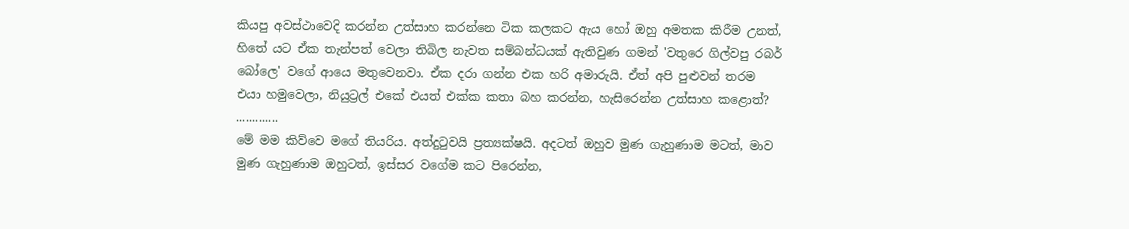කියපු අවස්ථාවෙදි කරන්න උත්සාහ කරන්නෙ ටික කලකට ඇය හෝ ඔහු අමතක කිරීම උනත්, හිතේ යට ඒක තැන්පත් වෙලා තිබිල නැවත සම්බන්ධයක් ඇතිවුණ ගමන් 'වතුරෙ ගිල්වපු රබර් බෝලෙ' වගේ ආයෙ මතුවෙනවා. ඒක දරා ගන්න එක හරි අමාරුයි. ඒත් අපි පුළුවන් තරම එයා හමුවෙලා, නියුට්‍රල් එකේ එයත් එක්ක කතා බහ කරන්න, හැසිරෙන්න උත්සාහ කළොත්?  .............
මේ මම කිව්වෙ මගේ තියරිය. අත්දුටුවයි ප්‍රත්‍යක්ෂයි. අදටත් ඔහුව මුණ ගැහුණාම මටත්, මාව මුණ ගැහුණාම ඔහුටත්, ඉස්සර වගේම කට පිරෙන්න,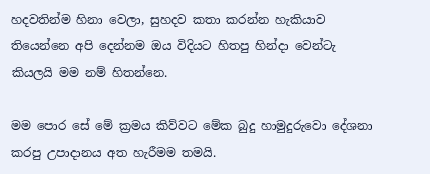හදවතින්ම හිනා වෙලා, සුහදව කතා කරන්න හැකියාව තියෙන්නෙ අපි දෙන්නම ඔය විදියට හිතපු හින්දා වෙන්ටැ කියලයි මම නම් හිතන්නෙ.

මම පොර සේ මේ ක්‍රමය කිව්වට මේක බුදු හාමුදුරුවො දේශනා කරපු උපාදානය අත හැරීමම තමයි.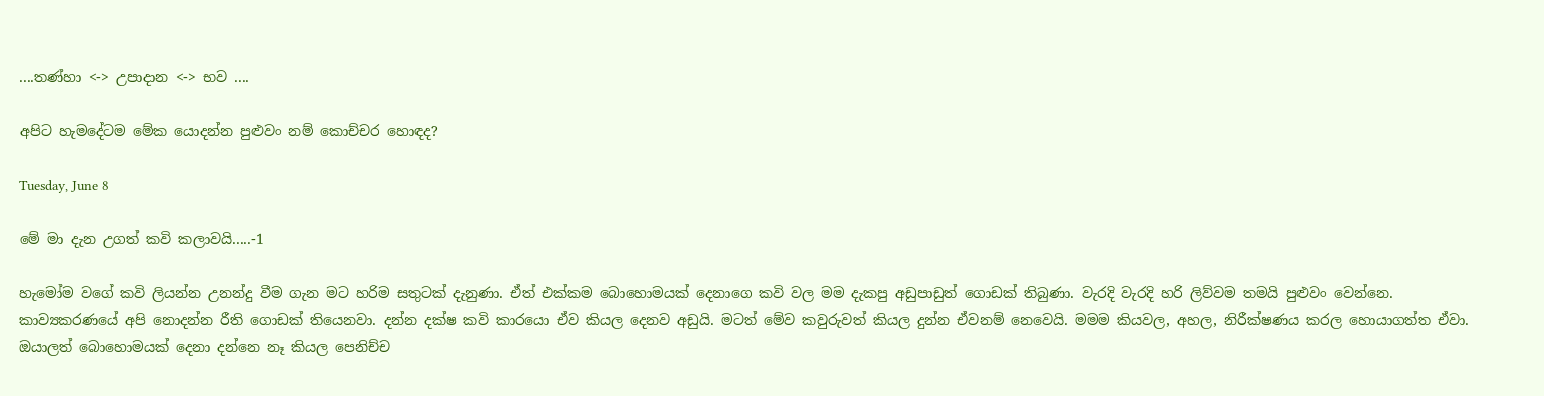....තණ්හා <-> උපාදාන <-> භව ....

අපිට හැමදේටම මේක යොදන්න පුළුවං නම් කොච්චර හොඳද?

Tuesday, June 8

මේ මා දැන උගත් කවි කලාවයි.....-1

හැමෝම වගේ කවි ලියන්න උනන්දු වීම ගැන මට හරිම සතුටක් දැනුණා. ඒත් එක්කම බොහොමයක් දෙනාගෙ කවි වල මම දැකපු අඩුපාඩුත් ගොඩක් තිබුණා. වැරදි වැරදි හරි ලිව්වම තමයි පුළුවං වෙන්නෙ. කාව්‍යකරණයේ අපි නොදන්න රීති ගොඩක් තියෙනවා. දන්න දක්ෂ කවි කාරයො ඒව කියල දෙනව අඩුයි. මටත් මේව කවුරුවත් කියල දුන්න ඒවනම් නෙවෙයි. මමම කියවල, අහල, නිරීක්ෂණය කරල හොයාගත්ත ඒවා. ඔයාලත් බොහොමයක් දෙනා දන්නෙ නෑ කියල පෙනිච්ච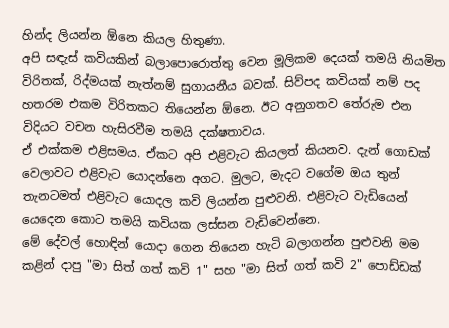හින්ද ලියන්න ඕනෙ කියල හිතුණා.
අපි සඳැස් කවියකින් බලාපොරොත්තු වෙන මූලිකම දෙයක් තමයි නියමිත විරිතක්, රිද්මයක් නැත්නම් සුගායනීය බවක්. සිව්පද කවියක් නම් පද හතරම එකම විරිතකට තියෙන්න ඕනෙ. ඊට අනුගතව තේරුම එන විදියට වචන හැසිරවීම තමයි දක්ෂතාවය.
ඒ එක්කම එළිසමය. ඒකට අපි එළිවැට කියලත් කියනව. දැන් ගොඩක් වෙලාවට එළිවැට යොදන්නෙ අගට. මුලට, මැදට වගේම ඔය තුන් තැනටමත් එළිවැට යොදල කවි ලියන්න පුළුවනි. එළිවැට වැඩියෙන් යෙදෙන කොට තමයි කවියක ලස්සන වැඩිවෙන්නෙ.
මේ දේවල් හොඳින් යොදා ගෙන තියෙන හැටි බලාගන්න පුළුවනි මම කළින් දාපු "මා සිත් ගත් කවි 1" සහ "මා සිත් ගත් කවි 2" පොඩ්ඩක්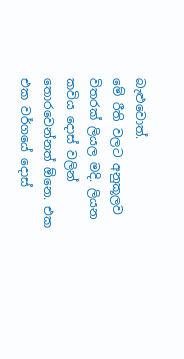බැළුවොත්.
මේ රීති වලට අනුකූලව විතරක් ලියල මදි. ලියන කවිය දොස් වලින් තොරවෙන්නත් ඕනෙ. එක එක වර්ගයේ දොස්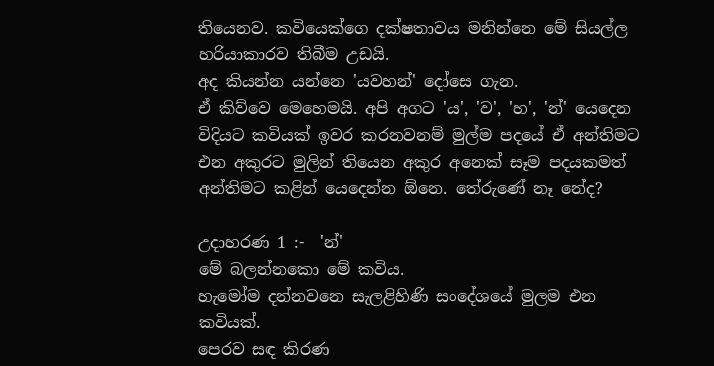තියෙනව. කවියෙක්ගෙ දක්ෂතාවය මනින්නෙ මේ සියල්ල හරියාකාරව තිබීම උඩයි.
අද කියන්න යන්නෙ 'යවහන්' දෝසෙ ගැන.
ඒ කිව්වෙ මෙහෙමයි. අපි අගට 'ය', 'ව', 'හ', 'න්' යෙදෙන විදියට කවියක් ඉවර කරනවනම් මුල්ම පදයේ ඒ අන්තිමට එන අකුරට මුලින් තියෙන අකුර අනෙක් සෑම පදයකමත් අන්තිමට කළින් යෙදෙන්න ඕනෙ. තේරුණේ නෑ නේද?

උදාහරණ 1 :-  'න්'
මේ බලන්නකො මේ කවිය.
හැමෝම දන්නවනෙ සැලළිහිණි සංදේශයේ මුලම එන කවියක්.
පෙරව සඳ කිරණ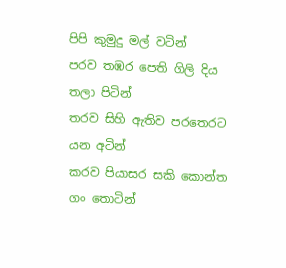පිපි කුමුදු මල් වටින්
පරව තඹර පෙති ගිලි දිය තලා පිටින්
තරව සිහි ඇතිව පරතෙරට යන අටින්
කරව පියාසර සකි කොන්ත ගං තොටින්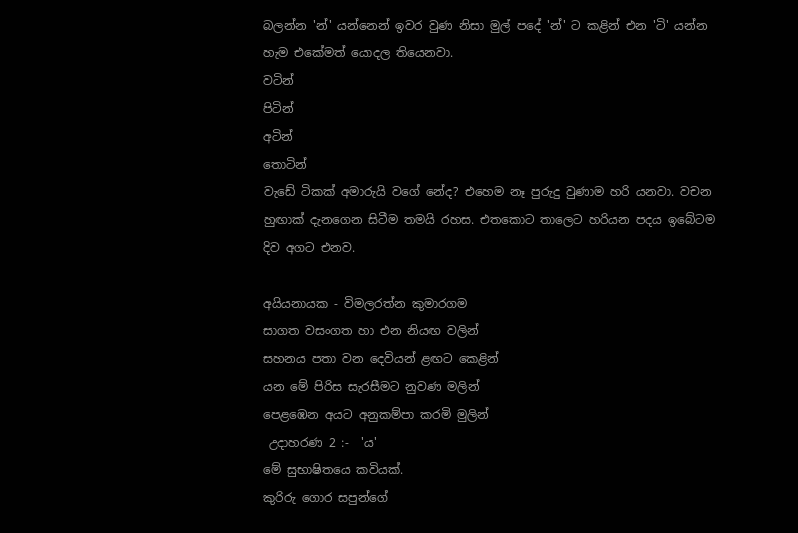බලන්න 'න්' යන්නෙන් ඉවර වුණ නිසා මුල් පදේ 'න්' ට කළින් එන 'ටි' යන්න හැම එකේමත් යොදල තියෙනවා.
වටින්
පිටින්
අටින්
තොටින්
වැඩේ ටිකක් අමාරුයි වගේ නේද? එහෙම නෑ පුරුදු වුණාම හරි යනවා. වචන හුඟාක් දැනගෙන සිටීම තමයි රහස. එතකොට තාලෙට හරියන පදය ඉබේටම දිව අගට එනව.

අයියනායක - විමලරත්න කුමාරගම
සාගත වසංගත හා එන නියඟ වලින්
සහනය පතා වන දෙවියන් ළඟට කෙළින්
යන මේ පිරිස සැරසීමට නුවණ මලින්
පෙළඹෙන අයට අනුකම්පා කරමි මුලින්
 උදාහරණ 2 :-  'ය'
මේ සුභාෂිතයෙ කවියක්.
කුරිරු ගොර සපුන්ගේ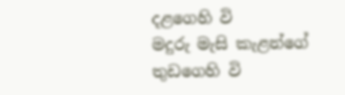දළගෙහි වි
මදුරු මැසි කැළන්ගේ තුඩගෙහි වි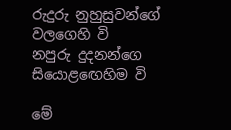රුදුරු නුහුසුවන්ගේ වලගෙහි වි
නපුරු දුදනන්ගෙ සියොළඟෙහිම වි

මේ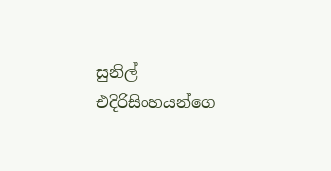සුනිල් එදිරිසිංහයන්ගෙ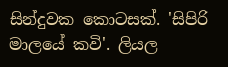සින්දුවක කොටසක්. 'සිපිරි මාලයේ කවි'. ලියල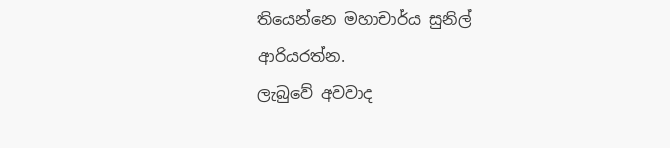තියෙන්නෙ මහාචාර්ය සුනිල් ආරියරත්න.
ලැබුවේ අවවාද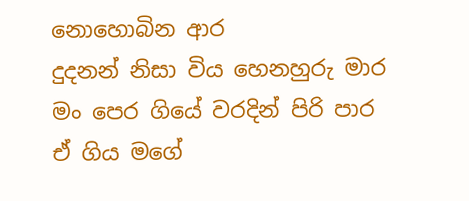නොහොබින ආර
දුදනන් නිසා විය හෙනහුරු මාර
මං පෙර ගියේ වරදින් පිරි පාර
ඒ ගිය මගේ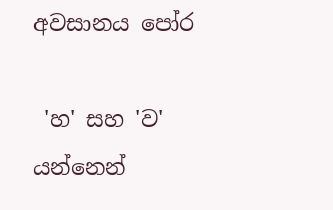අවසානය පෝර

 'හ' සහ 'ව' යන්නෙන්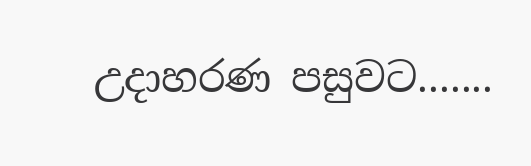උදාහරණ පසුවට.......